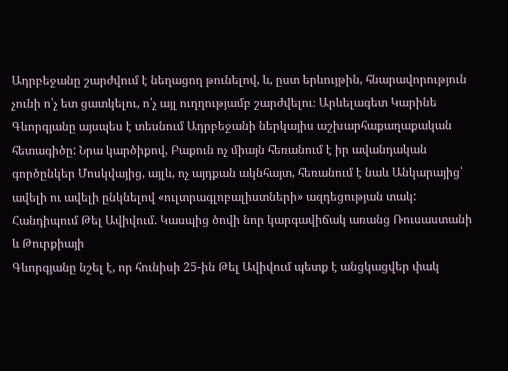Ադրբեջանը շարժվում է նեղացող թունելով, և, ըստ երևույթին, հնարավորություն չունի ո՛չ ետ ցատկելու, ո՛չ այլ ուղղությամբ շարժվելու։ Արևելագետ Կարինե Գևորգյանը այսպես է տեսնում Ադրբեջանի ներկայիս աշխարհաքաղաքական հետագիծը: Նրա կարծիքով, Բաքուն ոչ միայն հեռանում է իր ավանդական գործընկեր Մոսկվայից, այլև, ոչ այդքան ակնհայտ, հեռանում է նաև Անկարայից՝ ավելի ու ավելի ընկնելով «ուլտրագլոբալիստների» ազդեցության տակ:
Հանդիպում Թել Ավիվում. Կասպից ծովի նոր կարգավիճակ առանց Ռուսաստանի և Թուրքիայի
Գևորգյանը նշել է, որ հունիսի 25-ին Թել Ավիվում պետք է անցկացվեր փակ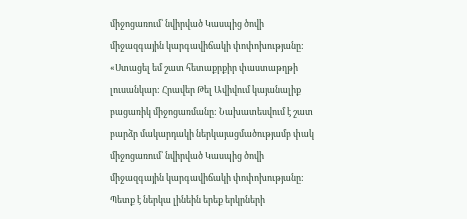միջոցառում՝ նվիրված Կասպից ծովի միջազգային կարգավիճակի փոփոխությանը:
«Ստացել եմ շատ հետաքրքիր փաստաթղթի լուսանկար: Հրավեր Թել Ավիվում կայանալիք բացառիկ միջոցառմանը: Նախատեսվում է շատ բարձր մակարդակի ներկայացմածությամբ փակ միջոցառում՝ նվիրված Կասպից ծովի միջազգային կարգավիճակի փոփոխությանը: Պետք է ներկա լինեին երեք երկրների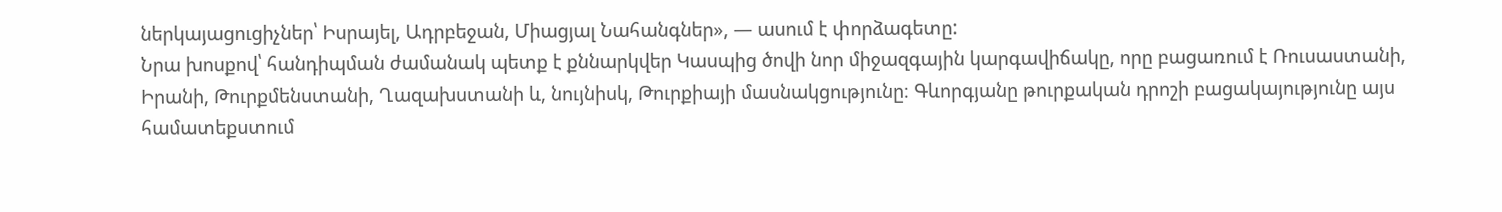ներկայացուցիչներ՝ Իսրայել, Ադրբեջան, Միացյալ Նահանգներ», — ասում է փորձագետը:
Նրա խոսքով՝ հանդիպման ժամանակ պետք է քննարկվեր Կասպից ծովի նոր միջազգային կարգավիճակը, որը բացառում է Ռուսաստանի, Իրանի, Թուրքմենստանի, Ղազախստանի և, նույնիսկ, Թուրքիայի մասնակցությունը։ Գևորգյանը թուրքական դրոշի բացակայությունը այս համատեքստում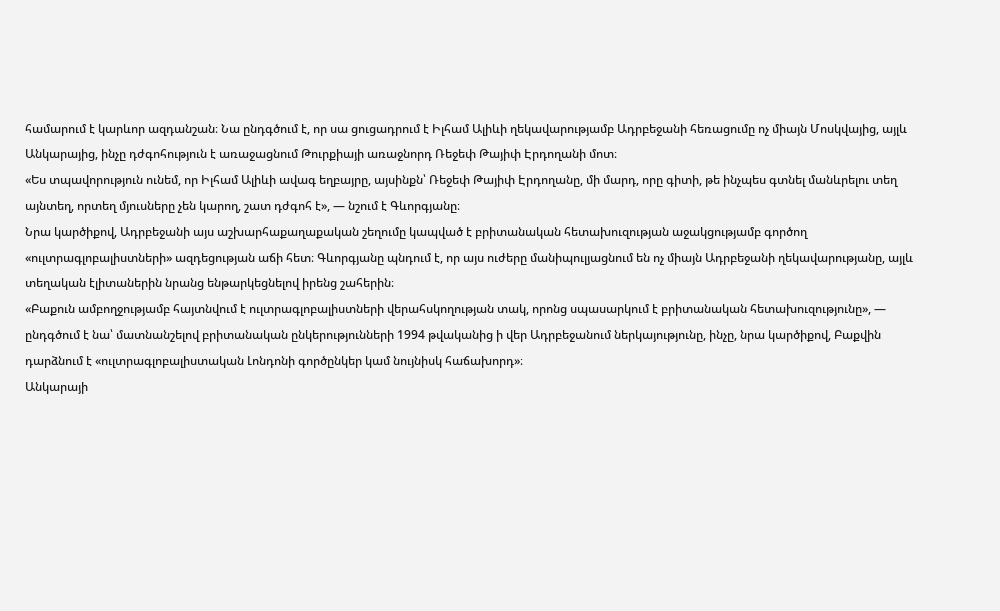համարում է կարևոր ազդանշան։ Նա ընդգծում է, որ սա ցուցադրում է Իլհամ Ալիևի ղեկավարությամբ Ադրբեջանի հեռացումը ոչ միայն Մոսկվայից, այլև Անկարայից, ինչը դժգոհություն է առաջացնում Թուրքիայի առաջնորդ Ռեջեփ Թայիփ Էրդողանի մոտ։
«Ես տպավորություն ունեմ, որ Իլհամ Ալիևի ավագ եղբայրը, այսինքն՝ Ռեջեփ Թայիփ Էրդողանը, մի մարդ, որը գիտի, թե ինչպես գտնել մանևրելու տեղ այնտեղ, որտեղ մյուսները չեն կարող, շատ դժգոհ է», — նշում է Գևորգյանը։
Նրա կարծիքով, Ադրբեջանի այս աշխարհաքաղաքական շեղումը կապված է բրիտանական հետախուզության աջակցությամբ գործող «ուլտրագլոբալիստների» ազդեցության աճի հետ։ Գևորգյանը պնդում է, որ այս ուժերը մանիպուլյացնում են ոչ միայն Ադրբեջանի ղեկավարությանը, այլև տեղական էլիտաներին նրանց ենթարկեցնելով իրենց շահերին։
«Բաքուն ամբողջությամբ հայտնվում է ուլտրագլոբալիստների վերահսկողության տակ, որոնց սպասարկում է բրիտանական հետախուզությունը», — ընդգծում է նա՝ մատնանշելով բրիտանական ընկերությունների 1994 թվականից ի վեր Ադրբեջանում ներկայությունը, ինչը, նրա կարծիքով, Բաքվին դարձնում է «ուլտրագլոբալիստական Լոնդոնի գործընկեր կամ նույնիսկ հաճախորդ»։
Անկարայի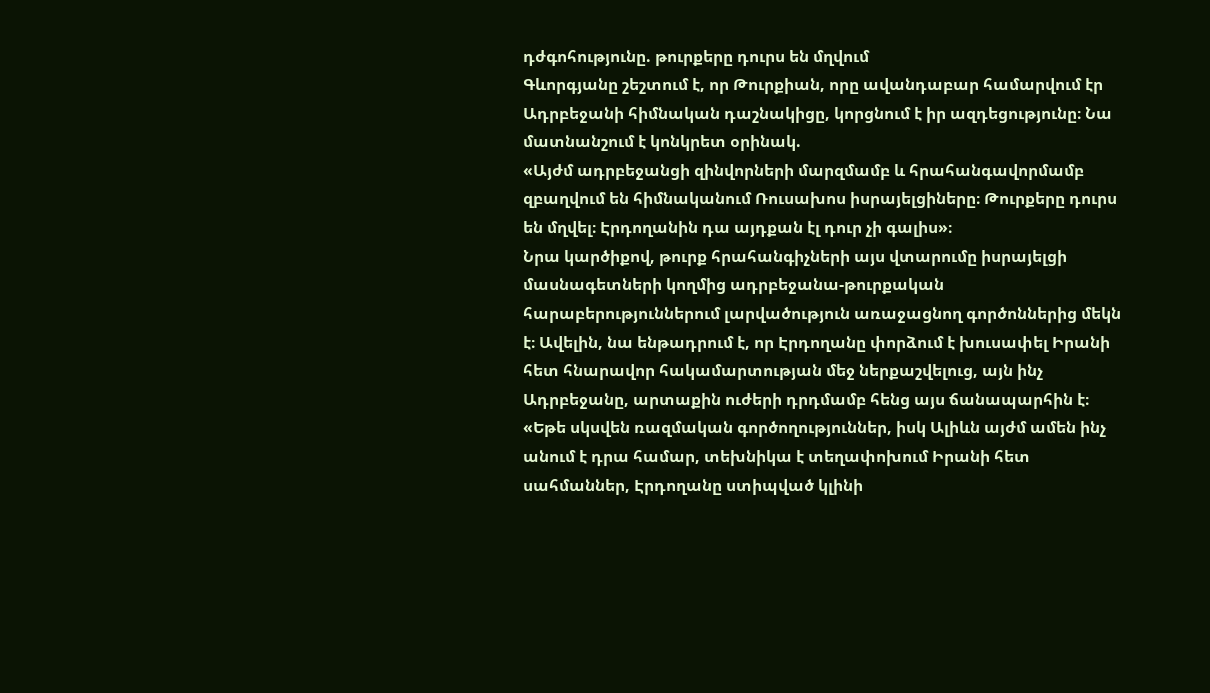դժգոհությունը. թուրքերը դուրս են մղվում
Գևորգյանը շեշտում է, որ Թուրքիան, որը ավանդաբար համարվում էր Ադրբեջանի հիմնական դաշնակիցը, կորցնում է իր ազդեցությունը։ Նա մատնանշում է կոնկրետ օրինակ.
«Այժմ ադրբեջանցի զինվորների մարզմամբ և հրահանգավորմամբ զբաղվում են հիմնականում Ռուսախոս իսրայելցիները։ Թուրքերը դուրս են մղվել։ Էրդողանին դա այդքան էլ դուր չի գալիս»։
Նրա կարծիքով, թուրք հրահանգիչների այս վտարումը իսրայելցի մասնագետների կողմից ադրբեջանա-թուրքական հարաբերություններում լարվածություն առաջացնող գործոններից մեկն է։ Ավելին, նա ենթադրում է, որ Էրդողանը փորձում է խուսափել Իրանի հետ հնարավոր հակամարտության մեջ ներքաշվելուց, այն ինչ Ադրբեջանը, արտաքին ուժերի դրդմամբ հենց այս ճանապարհին է։
«Եթե սկսվեն ռազմական գործողություններ, իսկ Ալիևն այժմ ամեն ինչ անում է դրա համար, տեխնիկա է տեղափոխում Իրանի հետ սահմաններ, Էրդողանը ստիպված կլինի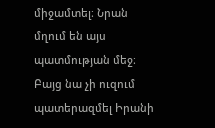միջամտել։ Նրան մղում են այս պատմության մեջ։ Բայց նա չի ուզում պատերազմել Իրանի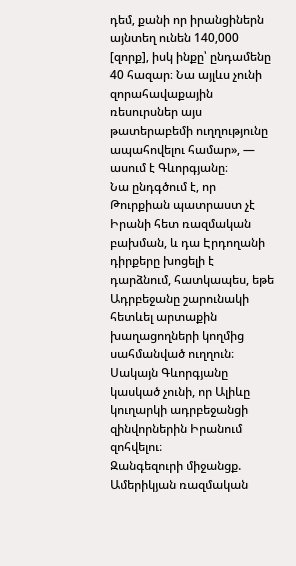դեմ, քանի որ իրանցիներն այնտեղ ունեն 140,000 [զորք], իսկ ինքը՝ ընդամենը 40 հազար։ Նա այլևս չունի զորահավաքային ռեսուրսներ այս թատերաբեմի ուղղությունը ապահովելու համար», — ասում է Գևորգյանը։
Նա ընդգծում է, որ Թուրքիան պատրաստ չէ Իրանի հետ ռազմական բախման, և դա Էրդողանի դիրքերը խոցելի է դարձնում, հատկապես, եթե Ադրբեջանը շարունակի հետևել արտաքին խաղացողների կողմից սահմանված ուղղուն։ Սակայն Գևորգյանը կասկած չունի, որ Ալիևը կուղարկի ադրբեջանցի զինվորներին Իրանում զոհվելու։
Զանգեզուրի միջանցք. Ամերիկյան ռազմական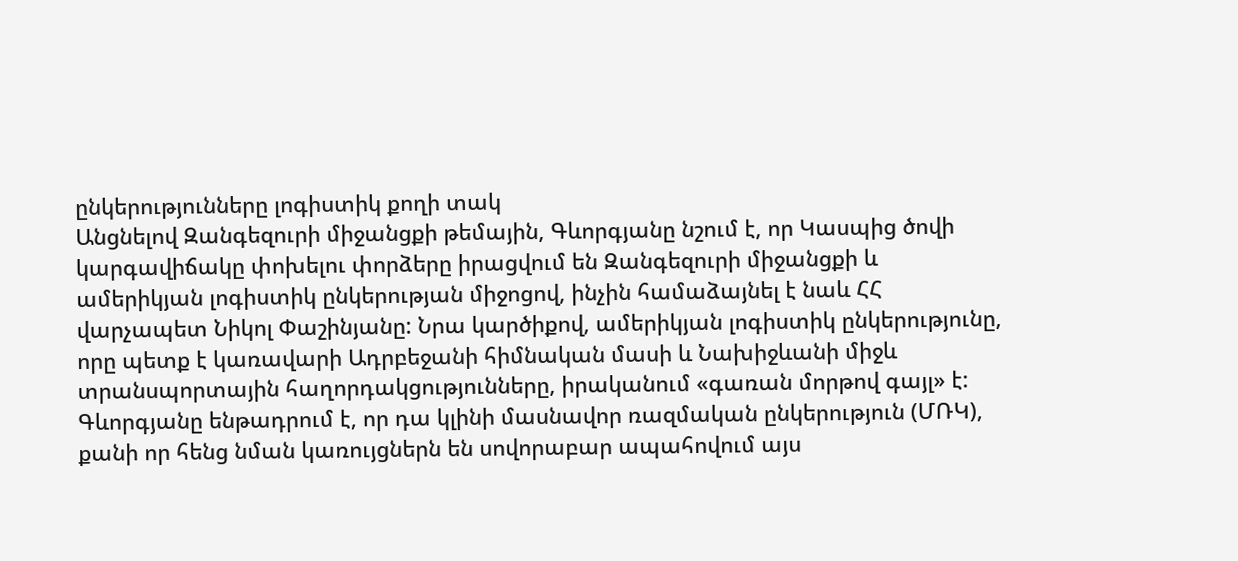ընկերությունները լոգիստիկ քողի տակ
Անցնելով Զանգեզուրի միջանցքի թեմային, Գևորգյանը նշում է, որ Կասպից ծովի կարգավիճակը փոխելու փորձերը իրացվում են Զանգեզուրի միջանցքի և ամերիկյան լոգիստիկ ընկերության միջոցով, ինչին համաձայնել է նաև ՀՀ վարչապետ Նիկոլ Փաշինյանը: Նրա կարծիքով, ամերիկյան լոգիստիկ ընկերությունը, որը պետք է կառավարի Ադրբեջանի հիմնական մասի և Նախիջևանի միջև տրանսպորտային հաղորդակցությունները, իրականում «գառան մորթով գայլ» է: Գևորգյանը ենթադրում է, որ դա կլինի մասնավոր ռազմական ընկերություն (ՄՌԿ), քանի որ հենց նման կառույցներն են սովորաբար ապահովում այս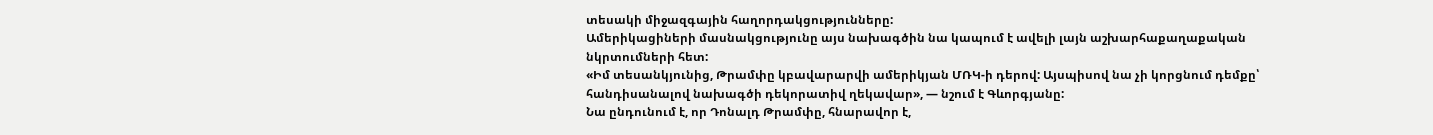տեսակի միջազգային հաղորդակցությունները:
Ամերիկացիների մասնակցությունը այս նախագծին նա կապում է ավելի լայն աշխարհաքաղաքական նկրտումների հետ:
«Իմ տեսանկյունից, Թրամփը կբավարարվի ամերիկյան ՄՌԿ-ի դերով: Այսպիսով նա չի կորցնում դեմքը՝ հանդիսանալով նախագծի դեկորատիվ ղեկավար», — նշում է Գևորգյանը:
Նա ընդունում է, որ Դոնալդ Թրամփը, հնարավոր է,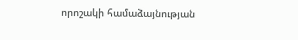որոշակի համաձայնության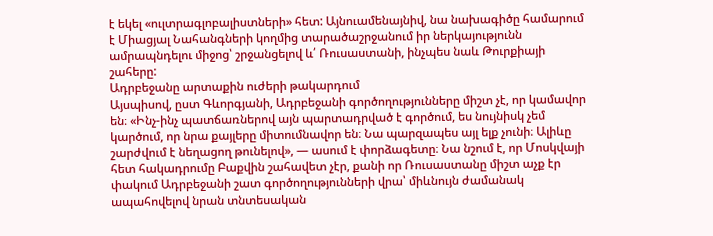է եկել «ուլտրագլոբալիստների» հետ: Այնուամենայնիվ, նա նախագիծը համարում է Միացյալ Նահանգների կողմից տարածաշրջանում իր ներկայությունն ամրապնդելու միջոց՝ շրջանցելով և՛ Ռուսաստանի, ինչպես նաև Թուրքիայի շահերը:
Ադրբեջանը արտաքին ուժերի թակարդում
Այսպիսով, ըստ Գևորգյանի, Ադրբեջանի գործողությունները միշտ չէ, որ կամավոր են։ «Ինչ-ինչ պատճառներով այն պարտադրված է գործում, ես նույնիսկ չեմ կարծում, որ նրա քայլերը միտումնավոր են։ Նա պարզապես այլ ելք չունի։ Ալիևը շարժվում է նեղացող թունելով», — ասում է փորձագետը։ Նա նշում է, որ Մոսկվայի հետ հակադրումը Բաքվին շահավետ չէր, քանի որ Ռուսաստանը միշտ աչք էր փակում Ադրբեջանի շատ գործողությունների վրա՝ միևնույն ժամանակ ապահովելով նրան տնտեսական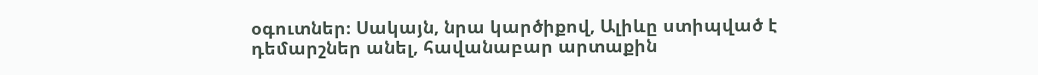օգուտներ։ Սակայն, նրա կարծիքով, Ալիևը ստիպված է դեմարշներ անել, հավանաբար արտաքին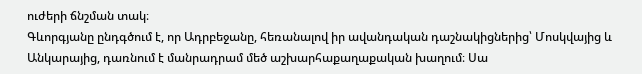ուժերի ճնշման տակ։
Գևորգյանը ընդգծում է, որ Ադրբեջանը, հեռանալով իր ավանդական դաշնակիցներից՝ Մոսկվայից և Անկարայից, դառնում է մանրադրամ մեծ աշխարհաքաղաքական խաղում։ Սա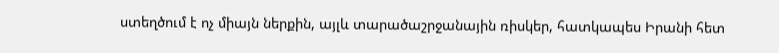ստեղծում է ոչ միայն ներքին, այլև տարածաշրջանային ռիսկեր, հատկապես Իրանի հետ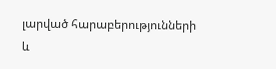լարված հարաբերությունների և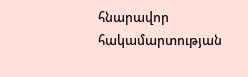հնարավոր հակամարտության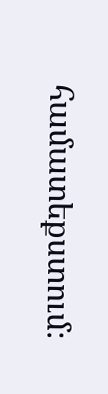համատեքստում։